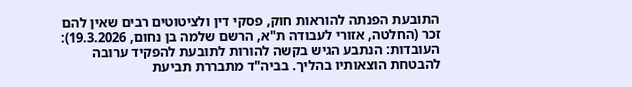התובעת הפנתה להוראות חוק, פסקי דין ולציטוטים רבים שאין להם זכר (החלטה, אזורי לעבודה ת"א, הרשם שלמה בן נחום, 19.3.2026):
העובדות: הנתבע הגיש בקשה להורות לתובעת להפקיד ערובה להבטחת הוצאותיו בהליך. בביה"ד מתבררת תביעת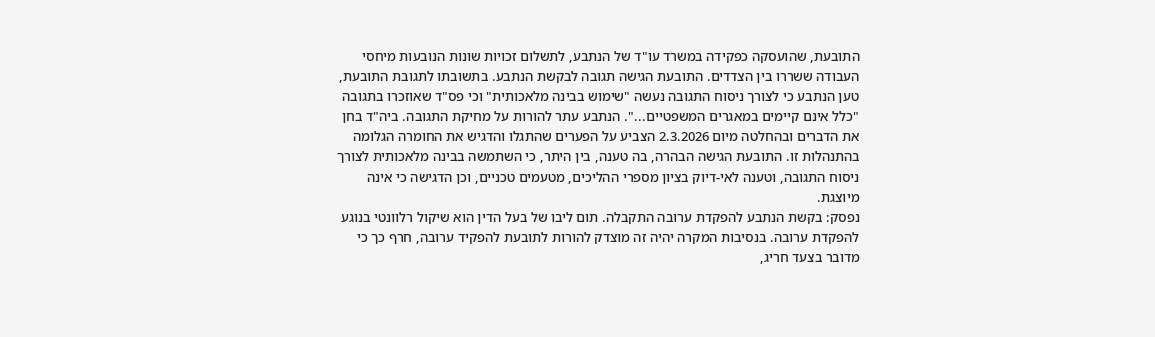התובעת, שהועסקה כפקידה במשרד עו"ד של הנתבע, לתשלום זכויות שונות הנובעות מיחסי העבודה ששררו בין הצדדים. התובעת הגישה תגובה לבקשת הנתבע. בתשובתו לתגובת התובעת, טען הנתבע כי לצורך ניסוח התגובה נעשה "שימוש בבינה מלאכותית" וכי פס"ד שאוזכרו בתגובה "כלל אינם קיימים במאגרים המשפטיים...". הנתבע עתר להורות על מחיקת התגובה. ביה"ד בחן את הדברים ובהחלטה מיום 2.3.2026 הצביע על הפערים שהתגלו והדגיש את החומרה הגלומה בהתנהלות זו. התובעת הגישה הבהרה, בה טענה, בין היתר, כי השתמשה בבינה מלאכותית לצורך ניסוח התגובה, וטענה לאי-דיוק בציון מספרי ההליכים, מטעמים טכניים, וכן הדגישה כי אינה מיוצגת.
נפסק: בקשת הנתבע להפקדת ערובה התקבלה. תום ליבו של בעל הדין הוא שיקול רלוונטי בנוגע להפקדת ערובה. בנסיבות המקרה יהיה זה מוצדק להורות לתובעת להפקיד ערובה, חרף כך כי מדובר בצעד חריג,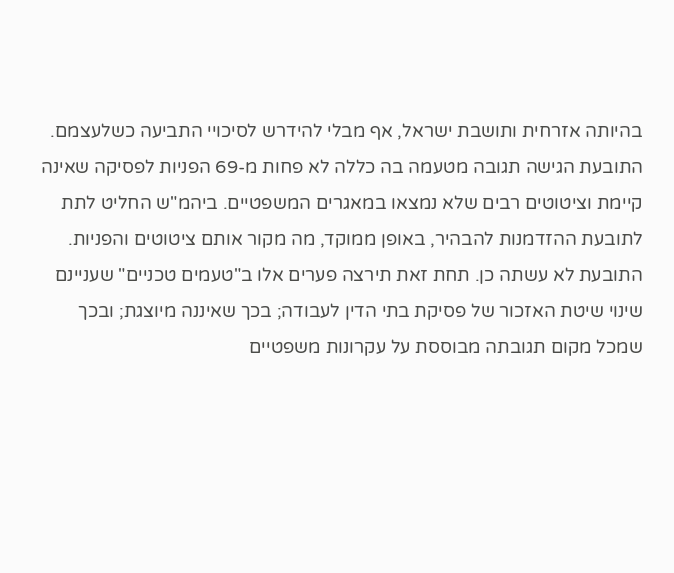בהיותה אזרחית ותושבת ישראל, אף מבלי להידרש לסיכויי התביעה כשלעצמם. התובעת הגישה תגובה מטעמה בה כללה לא פחות מ-69 הפניות לפסיקה שאינה קיימת וציטוטים רבים שלא נמצאו במאגרים המשפטיים. ביהמ"ש החליט לתת לתובעת ההזדמנות להבהיר, באופן ממוקד, מה מקור אותם ציטוטים והפניות. התובעת לא עשתה כן. תחת זאת תירצה פערים אלו ב"טעמים טכניים" שעניינם שינוי שיטת האזכור של פסיקת בתי הדין לעבודה; בכך שאיננה מיוצגת; ובכך שמכל מקום תגובתה מבוססת על עקרונות משפטיים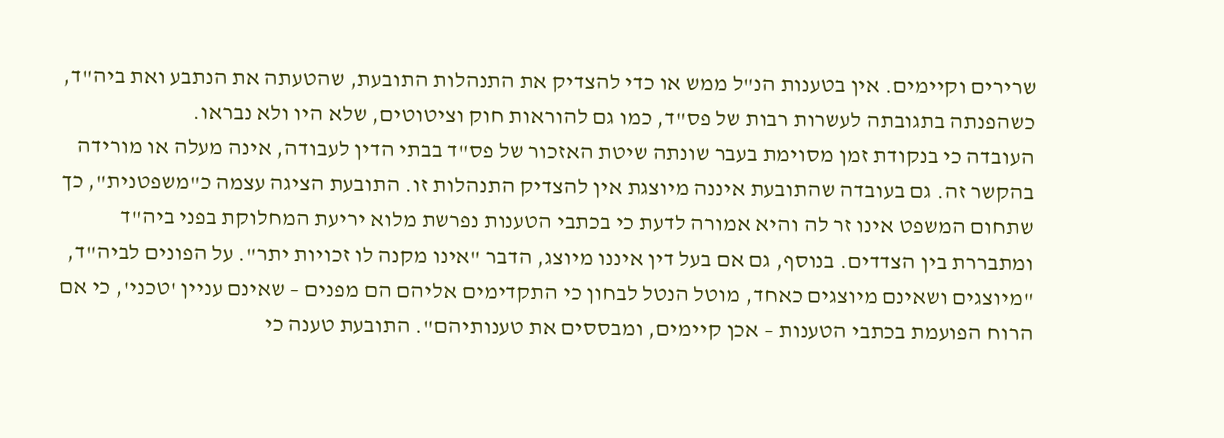שרירים וקיימים. אין בטענות הנ"ל ממש או כדי להצדיק את התנהלות התובעת, שהטעתה את הנתבע ואת ביה"ד, כשהפנתה בתגובתה לעשרות רבות של פס"ד, כמו גם להוראות חוק וציטוטים, שלא היו ולא נבראו.
העובדה כי בנקודת זמן מסוימת בעבר שונתה שיטת האזכור של פס"ד בבתי הדין לעבודה, אינה מעלה או מורידה בהקשר זה. גם בעובדה שהתובעת איננה מיוצגת אין להצדיק התנהלות זו. התובעת הציגה עצמה כ"משפטנית", כך שתחום המשפט אינו זר לה והיא אמורה לדעת כי בכתבי הטענות נפרשת מלוא יריעת המחלוקת בפני ביה"ד ומתבררת בין הצדדים. בנוסף, גם אם בעל דין איננו מיוצג, הדבר "אינו מקנה לו זכויות יתר". על הפונים לביה"ד, "מיוצגים ושאינם מיוצגים כאחד, מוטל הנטל לבחון כי התקדימים אליהם הם מפנים – שאינם עניין 'טכני', כי אם הרוח הפועמת בכתבי הטענות – אכן קיימים, ומבססים את טענותיהם". התובעת טענה כי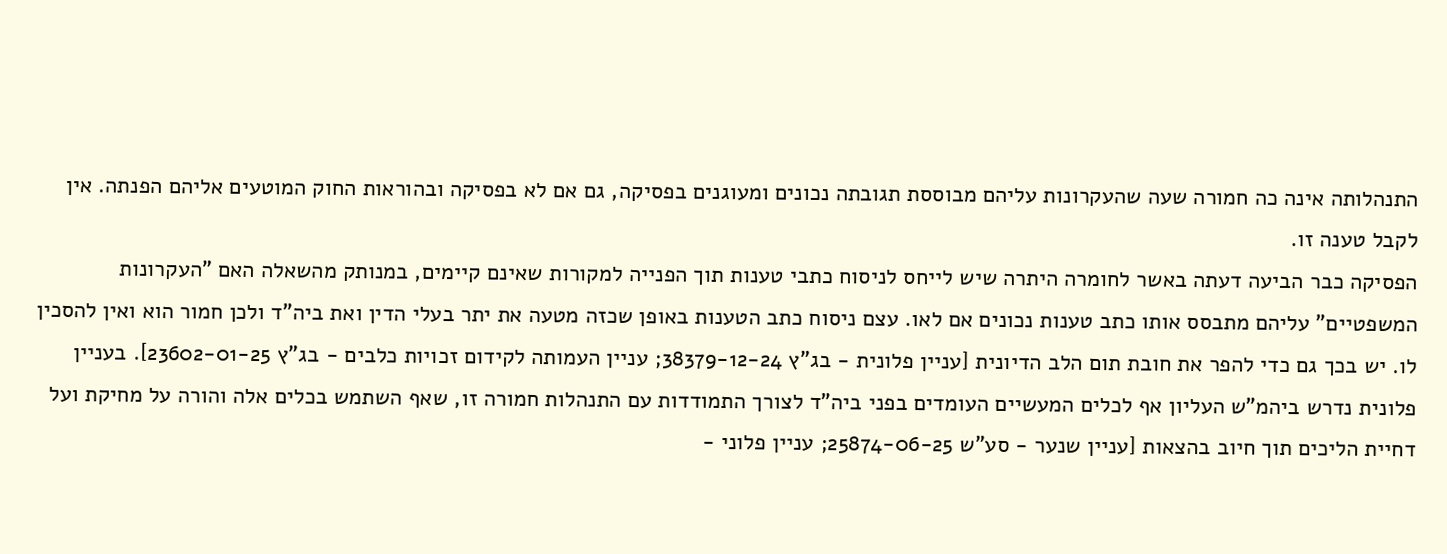התנהלותה אינה כה חמורה שעה שהעקרונות עליהם מבוססת תגובתה נכונים ומעוגנים בפסיקה, גם אם לא בפסיקה ובהוראות החוק המוטעים אליהם הפנתה. אין לקבל טענה זו.
הפסיקה כבר הביעה דעתה באשר לחומרה היתרה שיש לייחס לניסוח כתבי טענות תוך הפנייה למקורות שאינם קיימים, במנותק מהשאלה האם "העקרונות המשפטיים" עליהם מתבסס אותו כתב טענות נכונים אם לאו. עצם ניסוח כתב הטענות באופן שכזה מטעה את יתר בעלי הדין ואת ביה"ד ולכן חמור הוא ואין להסכין לו. יש בכך גם כדי להפר את חובת תום הלב הדיונית [עניין פלונית - בג"ץ 38379-12-24; עניין העמותה לקידום זכויות כלבים - בג"ץ 23602-01-25]. בעניין פלונית נדרש ביהמ"ש העליון אף לכלים המעשיים העומדים בפני ביה"ד לצורך התמודדות עם התנהלות חמורה זו, שאף השתמש בכלים אלה והורה על מחיקת ועל דחיית הליכים תוך חיוב בהצאות [עניין שנער - סע"ש 25874-06-25; עניין פלוני -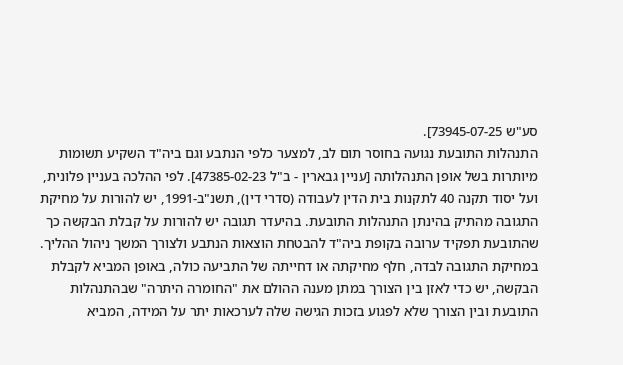סע"ש 73945-07-25].
התנהלות התובעת נגועה בחוסר תום לב, למצער כלפי הנתבע וגם ביה"ד השקיע תשומות מיותרות בשל אופן התנהלותה [עניין גבארין - ב"ל 47385-02-23]. לפי ההלכה בעניין פלונית, ועל יסוד תקנה 40 לתקנות בית הדין לעבודה (סדרי דין), תשנ"ב-1991, יש להורות על מחיקת התגובה מהתיק בהינתן התנהלות התובעת. בהיעדר תגובה יש להורות על קבלת הבקשה כך שהתובעת תפקיד ערובה בקופת ביה"ד להבטחת הוצאות הנתבע ולצורך המשך ניהול ההליך. במחיקת התגובה לבדה, חלף מחיקתה או דחייתה של התביעה כולה, באופן המביא לקבלת הבקשה, יש כדי לאזן בין הצורך במתן מענה ההולם את "החומרה היתרה" שבהתנהלות התובעת ובין הצורך שלא לפגוע בזכות הגישה שלה לערכאות יתר על המידה, המביא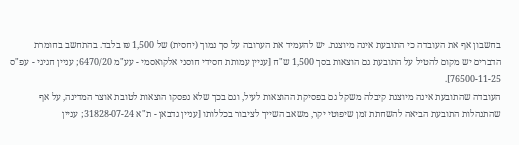בחשבון אף את העובדה כי התובעת אינה מיוצגת. יש להעמיד את הערובה על סך נמוך (יחסית) של 1,500 ₪ בלבד. בהתחשב בחומרת הדברים יש מקום להטיל על התובעת גם הוצאות בסך 1,500 ש"ח [עניין עמותת חסידי חוסני אלקואסמי - עע"מ 6470/20; עניין חגיגי - עפ"ס 76500-11-25].
העובדה שהתובעת אינה מיוצגת קיבלה משקל גם בפסיקת ההוצאות לעיל, וגם בכך שלא נפסקו הוצאות לטובת אוצר המדינה, על אף שהתנהלות התובעת הביאה להשחתת זמן שיפוטי יקר, משאב השייך לציבור בכללותו [עניין גדבאן - ת"א 31828-07-24; עניין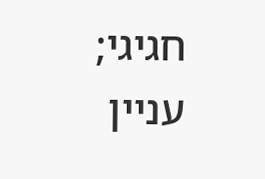חגיגי; עניין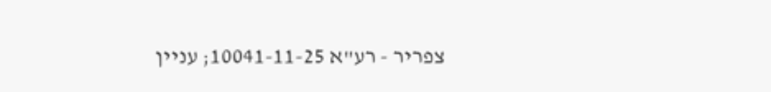צפריר - רע"א 10041-11-25; עניין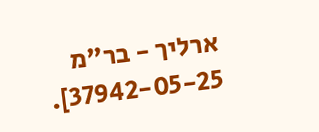ארליך - בר"מ 37942-05-25].